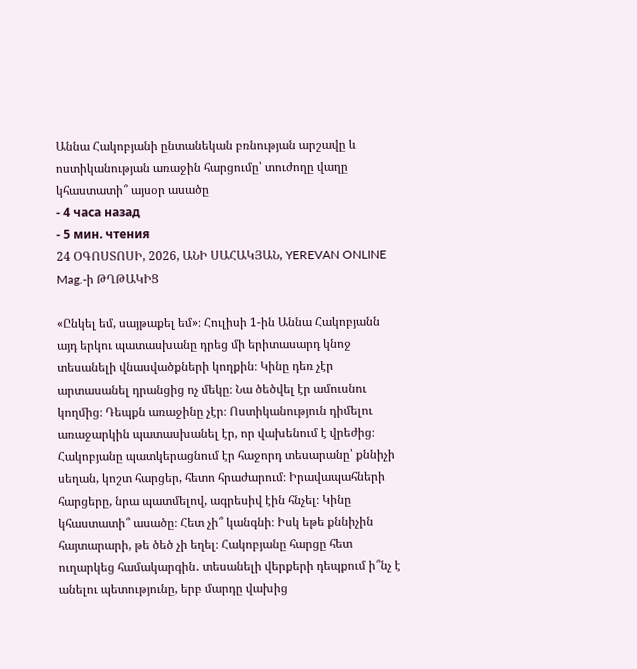Աննա Հակոբյանի ընտանեկան բռնության արշավը և ոստիկանության առաջին հարցումը՝ տուժողը վաղը կհաստատի՞ այսօր ասածը
- 4 часа назад
- 5 мин. чтения
24 ՕԳՈՍՏՈՍԻ, 2026, ԱՆԻ ՍԱՀԱԿՅԱՆ, YEREVAN ONLINE Mag.-ի ԹՂԹԱԿԻՑ

«Ընկել եմ, սայթաքել եմ»։ Հուլիսի 1-ին Աննա Հակոբյանն այդ երկու պատասխանը դրեց մի երիտասարդ կնոջ տեսանելի վնասվածքների կողքին։ Կինը դեռ չէր արտասանել դրանցից ոչ մեկը։ Նա ծեծվել էր ամուսնու կողմից։ Դեպքն առաջինը չէր։ Ոստիկանություն դիմելու առաջարկին պատասխանել էր, որ վախենում է վրեժից։
Հակոբյանը պատկերացնում էր հաջորդ տեսարանը՝ քննիչի սեղան, կոշտ հարցեր, հետո հրաժարում։ Իրավապահների հարցերը, նրա պատմելով, ագրեսիվ էին հնչել։ Կինը կհաստատի՞ ասածը։ Հետ չի՞ կանգնի։ Իսկ եթե քննիչին հայտարարի, թե ծեծ չի եղել։ Հակոբյանը հարցը հետ ուղարկեց համակարգին․ տեսանելի վերքերի դեպքում ի՞նչ է անելու պետությունը, երբ մարդը վախից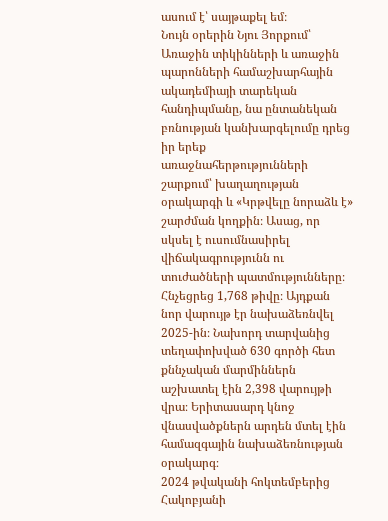ասում է՝ սայթաքել եմ։
Նույն օրերին Նյու Յորքում՝ Առաջին տիկինների և առաջին պարոնների համաշխարհային ակադեմիայի տարեկան հանդիպմանը, նա ընտանեկան բռնության կանխարգելումը դրեց իր երեք առաջնահերթությունների շարքում՝ խաղաղության օրակարգի և «Կրթվելը նորաձև է» շարժման կողքին։ Ասաց, որ սկսել է ուսումնասիրել վիճակագրությունն ու տուժածների պատմությունները։ Հնչեցրեց 1,768 թիվը։ Այդքան նոր վարույթ էր նախաձեռնվել 2025-ին։ Նախորդ տարվանից տեղափոխված 630 գործի հետ քննչական մարմիններն աշխատել էին 2,398 վարույթի վրա։ Երիտասարդ կնոջ վնասվածքներն արդեն մտել էին համազգային նախաձեռնության օրակարգ։
2024 թվականի հոկտեմբերից Հակոբյանի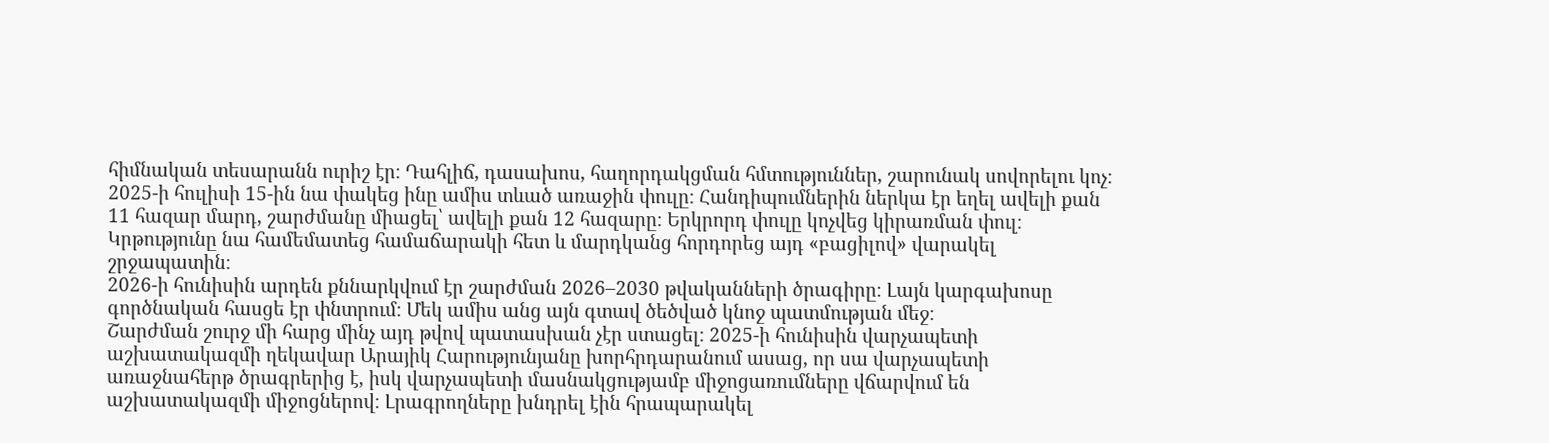հիմնական տեսարանն ուրիշ էր։ Դահլիճ, դասախոս, հաղորդակցման հմտություններ, շարունակ սովորելու կոչ։ 2025-ի հուլիսի 15-ին նա փակեց ինը ամիս տևած առաջին փուլը։ Հանդիպումներին ներկա էր եղել ավելի քան 11 հազար մարդ, շարժմանը միացել՝ ավելի քան 12 հազարը։ Երկրորդ փուլը կոչվեց կիրառման փուլ։ Կրթությունը նա համեմատեց համաճարակի հետ և մարդկանց հորդորեց այդ «բացիլով» վարակել շրջապատին։
2026-ի հունիսին արդեն քննարկվում էր շարժման 2026–2030 թվականների ծրագիրը։ Լայն կարգախոսը գործնական հասցե էր փնտրում։ Մեկ ամիս անց այն գտավ ծեծված կնոջ պատմության մեջ։
Շարժման շուրջ մի հարց մինչ այդ թվով պատասխան չէր ստացել։ 2025-ի հունիսին վարչապետի աշխատակազմի ղեկավար Արայիկ Հարությունյանը խորհրդարանում ասաց, որ սա վարչապետի առաջնահերթ ծրագրերից է, իսկ վարչապետի մասնակցությամբ միջոցառումները վճարվում են աշխատակազմի միջոցներով։ Լրագրողները խնդրել էին հրապարակել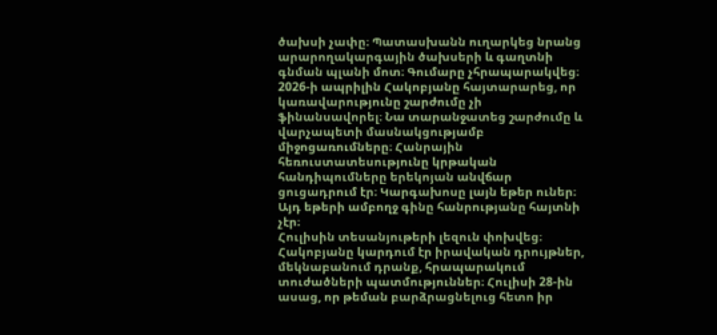ծախսի չափը։ Պատասխանն ուղարկեց նրանց արարողակարգային ծախսերի և գաղտնի գնման պլանի մոտ։ Գումարը չհրապարակվեց։
2026-ի ապրիլին Հակոբյանը հայտարարեց, որ կառավարությունը շարժումը չի ֆինանսավորել։ Նա տարանջատեց շարժումը և վարչապետի մասնակցությամբ միջոցառումները։ Հանրային հեռուստատեսությունը կրթական հանդիպումները երեկոյան անվճար ցուցադրում էր։ Կարգախոսը լայն եթեր ուներ։ Այդ եթերի ամբողջ գինը հանրությանը հայտնի չէր։
Հուլիսին տեսանյութերի լեզուն փոխվեց։ Հակոբյանը կարդում էր իրավական դրույթներ, մեկնաբանում դրանք, հրապարակում տուժածների պատմություններ։ Հուլիսի 28-ին ասաց, որ թեման բարձրացնելուց հետո իր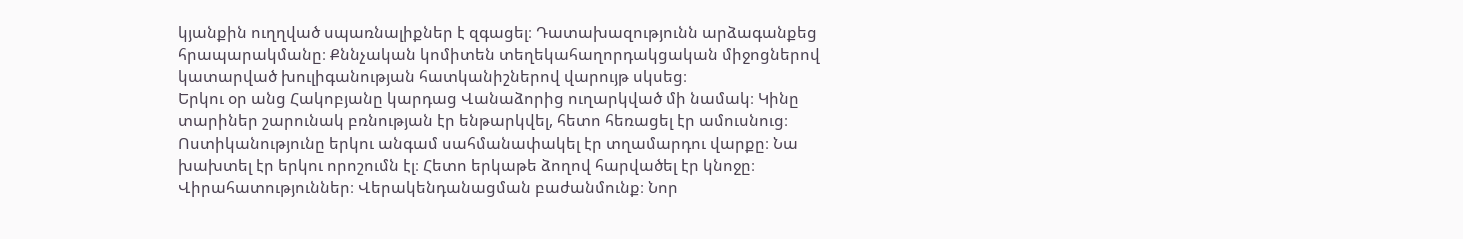կյանքին ուղղված սպառնալիքներ է զգացել։ Դատախազությունն արձագանքեց հրապարակմանը։ Քննչական կոմիտեն տեղեկահաղորդակցական միջոցներով կատարված խուլիգանության հատկանիշներով վարույթ սկսեց։
Երկու օր անց Հակոբյանը կարդաց Վանաձորից ուղարկված մի նամակ։ Կինը տարիներ շարունակ բռնության էր ենթարկվել, հետո հեռացել էր ամուսնուց։ Ոստիկանությունը երկու անգամ սահմանափակել էր տղամարդու վարքը։ Նա խախտել էր երկու որոշումն էլ։ Հետո երկաթե ձողով հարվածել էր կնոջը։ Վիրահատություններ։ Վերակենդանացման բաժանմունք։ Նոր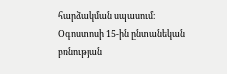հարձակման սպասում։
Օգոստոսի 15-ին ընտանեկան բռնության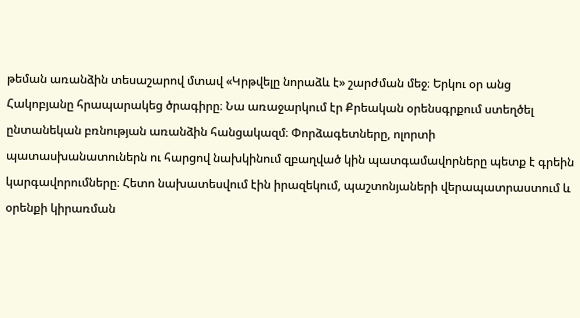թեման առանձին տեսաշարով մտավ «Կրթվելը նորաձև է» շարժման մեջ։ Երկու օր անց Հակոբյանը հրապարակեց ծրագիրը։ Նա առաջարկում էր Քրեական օրենսգրքում ստեղծել ընտանեկան բռնության առանձին հանցակազմ։ Փորձագետները, ոլորտի պատասխանատուներն ու հարցով նախկինում զբաղված կին պատգամավորները պետք է գրեին կարգավորումները։ Հետո նախատեսվում էին իրազեկում, պաշտոնյաների վերապատրաստում և օրենքի կիրառման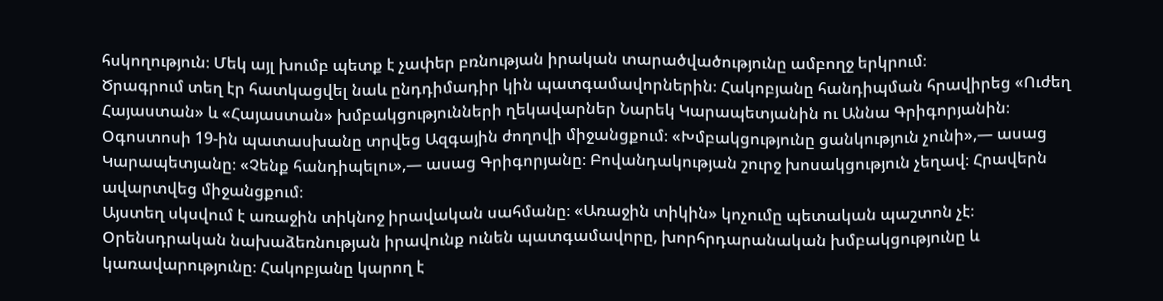հսկողություն։ Մեկ այլ խումբ պետք է չափեր բռնության իրական տարածվածությունը ամբողջ երկրում։
Ծրագրում տեղ էր հատկացվել նաև ընդդիմադիր կին պատգամավորներին։ Հակոբյանը հանդիպման հրավիրեց «Ուժեղ Հայաստան» և «Հայաստան» խմբակցությունների ղեկավարներ Նարեկ Կարապետյանին ու Աննա Գրիգորյանին։ Օգոստոսի 19-ին պատասխանը տրվեց Ազգային ժողովի միջանցքում։ «Խմբակցությունը ցանկություն չունի»,— ասաց Կարապետյանը։ «Չենք հանդիպելու»,— ասաց Գրիգորյանը։ Բովանդակության շուրջ խոսակցություն չեղավ։ Հրավերն ավարտվեց միջանցքում։
Այստեղ սկսվում է առաջին տիկնոջ իրավական սահմանը։ «Առաջին տիկին» կոչումը պետական պաշտոն չէ։ Օրենսդրական նախաձեռնության իրավունք ունեն պատգամավորը, խորհրդարանական խմբակցությունը և կառավարությունը։ Հակոբյանը կարող է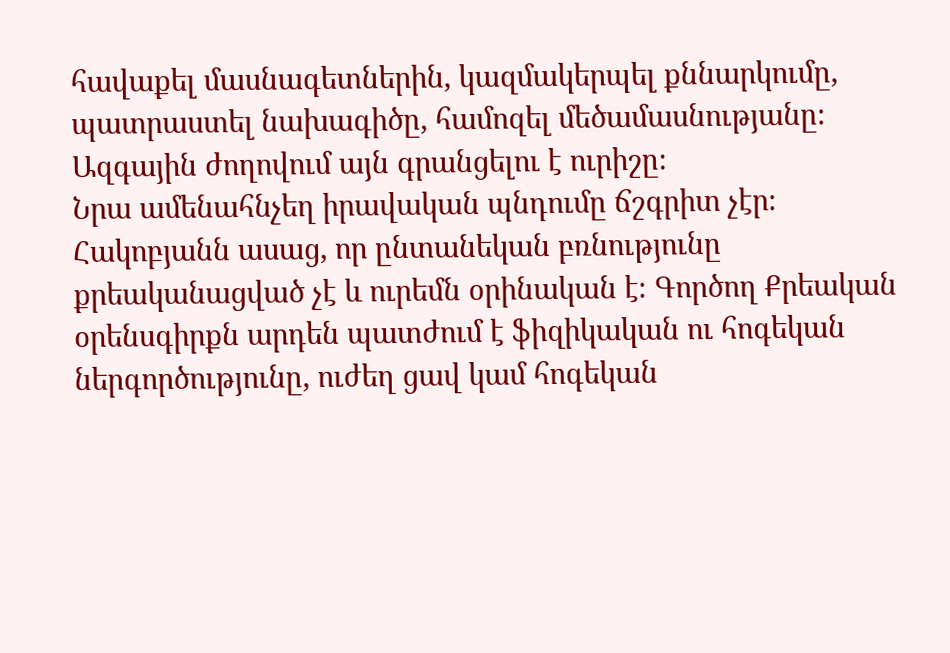հավաքել մասնագետներին, կազմակերպել քննարկումը, պատրաստել նախագիծը, համոզել մեծամասնությանը։ Ազգային ժողովում այն գրանցելու է ուրիշը։
Նրա ամենահնչեղ իրավական պնդումը ճշգրիտ չէր։ Հակոբյանն ասաց, որ ընտանեկան բռնությունը քրեականացված չէ և ուրեմն օրինական է։ Գործող Քրեական օրենսգիրքն արդեն պատժում է ֆիզիկական ու հոգեկան ներգործությունը, ուժեղ ցավ կամ հոգեկան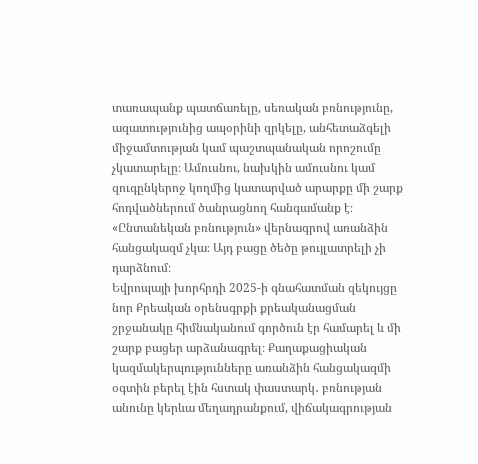տառապանք պատճառելը, սեռական բռնությունը, ազատությունից ապօրինի զրկելը, անհետաձգելի միջամտության կամ պաշտպանական որոշումը չկատարելը։ Ամուսնու, նախկին ամուսնու կամ զուգընկերոջ կողմից կատարված արարքը մի շարք հոդվածներում ծանրացնող հանգամանք է։ «Ընտանեկան բռնություն» վերնագրով առանձին հանցակազմ չկա։ Այդ բացը ծեծը թույլատրելի չի դարձնում։
Եվրոպայի խորհրդի 2025-ի գնահատման զեկույցը նոր Քրեական օրենսգրքի քրեականացման շրջանակը հիմնականում գործուն էր համարել և մի շարք բացեր արձանագրել։ Քաղաքացիական կազմակերպությունները առանձին հանցակազմի օգտին բերել էին հստակ փաստարկ․ բռնության անունը կերևա մեղադրանքում, վիճակագրության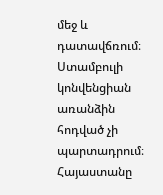մեջ և դատավճռում։ Ստամբուլի կոնվենցիան առանձին հոդված չի պարտադրում։ Հայաստանը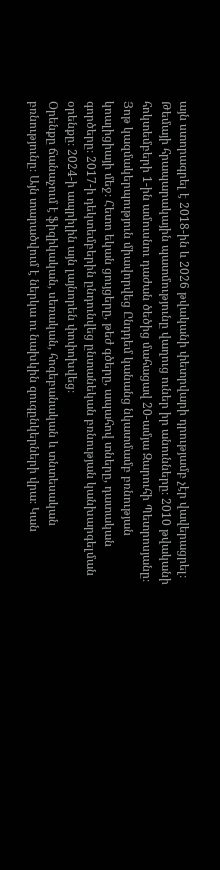այն ստորագրել է 2018-ին և 2026 թվականի փետրվարի դրությամբ չէր վավերացրել։
Թեմայի հրապարակային պատմությունը վաղուց ուներ իր անունները։ 2010 թվականի հոկտեմբերի 1-ին ամուսնու դաժան ծեծից մահացավ 20-ամյա Զարուհի Պետրոսյանը։ Յոթ կազմակերպություն միավորվեց Ընդդեմ կանանց նկատմամբ բռնության կոալիցիայի մեջ։ Հետո եկան ցույցերը, թեժ գծերը, ապահով տները, դատական գործերը։ 2017-ի դեկտեմբերին ընդունվեց ընտանեկան բռնության կանխարգելման օրենքը։ 2024-ի ապրիլին այն լայնորեն փոփոխվեց։
Օրենքը ճանաչում է ֆիզիկական, սեռական, հոգեբանական և տնտեսական բռնությունը։ Այն տարածվում է ներկա ու նախկին զուգընկերների վրա։ Կան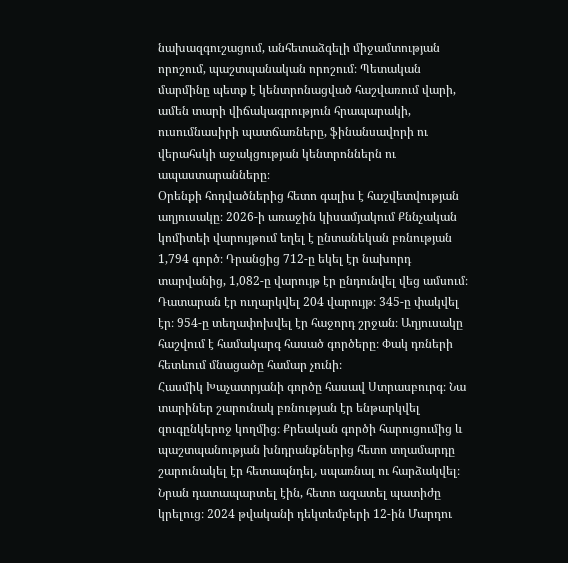նախազգուշացում, անհետաձգելի միջամտության որոշում, պաշտպանական որոշում։ Պետական մարմինը պետք է կենտրոնացված հաշվառում վարի, ամեն տարի վիճակագրություն հրապարակի, ուսումնասիրի պատճառները, ֆինանսավորի ու վերահսկի աջակցության կենտրոններն ու ապաստարանները։
Օրենքի հոդվածներից հետո գալիս է հաշվետվության աղյուսակը։ 2026-ի առաջին կիսամյակում Քննչական կոմիտեի վարույթում եղել է ընտանեկան բռնության 1,794 գործ։ Դրանցից 712-ը եկել էր նախորդ տարվանից, 1,082-ը վարույթ էր ընդունվել վեց ամսում։ Դատարան էր ուղարկվել 204 վարույթ։ 345-ը փակվել էր։ 954-ը տեղափոխվել էր հաջորդ շրջան։ Աղյուսակը հաշվում է համակարգ հասած գործերը։ Փակ դռների հետևում մնացածը համար չունի։
Հասմիկ Խաչատրյանի գործը հասավ Ստրասբուրգ։ Նա տարիներ շարունակ բռնության էր ենթարկվել զուգընկերոջ կողմից։ Քրեական գործի հարուցումից և պաշտպանության խնդրանքներից հետո տղամարդը շարունակել էր հետապնդել, սպառնալ ու հարձակվել։ Նրան դատապարտել էին, հետո ազատել պատիժը կրելուց։ 2024 թվականի դեկտեմբերի 12-ին Մարդու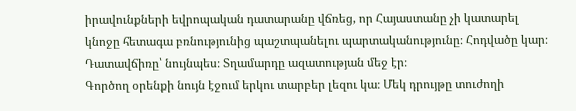իրավունքների եվրոպական դատարանը վճռեց, որ Հայաստանը չի կատարել կնոջը հետագա բռնությունից պաշտպանելու պարտականությունը։ Հոդվածը կար։ Դատավճիռը՝ նույնպես։ Տղամարդը ազատության մեջ էր։
Գործող օրենքի նույն էջում երկու տարբեր լեզու կա։ Մեկ դրույթը տուժողի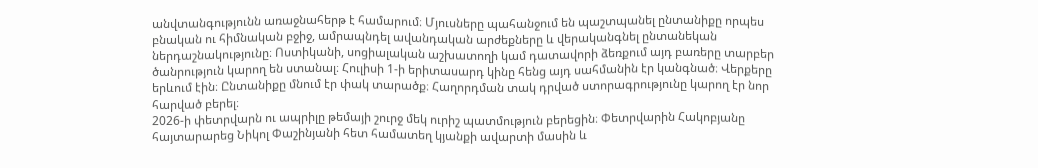անվտանգությունն առաջնահերթ է համարում։ Մյուսները պահանջում են պաշտպանել ընտանիքը որպես բնական ու հիմնական բջիջ, ամրապնդել ավանդական արժեքները և վերականգնել ընտանեկան ներդաշնակությունը։ Ոստիկանի, սոցիալական աշխատողի կամ դատավորի ձեռքում այդ բառերը տարբեր ծանրություն կարող են ստանալ։ Հուլիսի 1-ի երիտասարդ կինը հենց այդ սահմանին էր կանգնած։ Վերքերը երևում էին։ Ընտանիքը մնում էր փակ տարածք։ Հաղորդման տակ դրված ստորագրությունը կարող էր նոր հարված բերել։
2026-ի փետրվարն ու ապրիլը թեմայի շուրջ մեկ ուրիշ պատմություն բերեցին։ Փետրվարին Հակոբյանը հայտարարեց Նիկոլ Փաշինյանի հետ համատեղ կյանքի ավարտի մասին և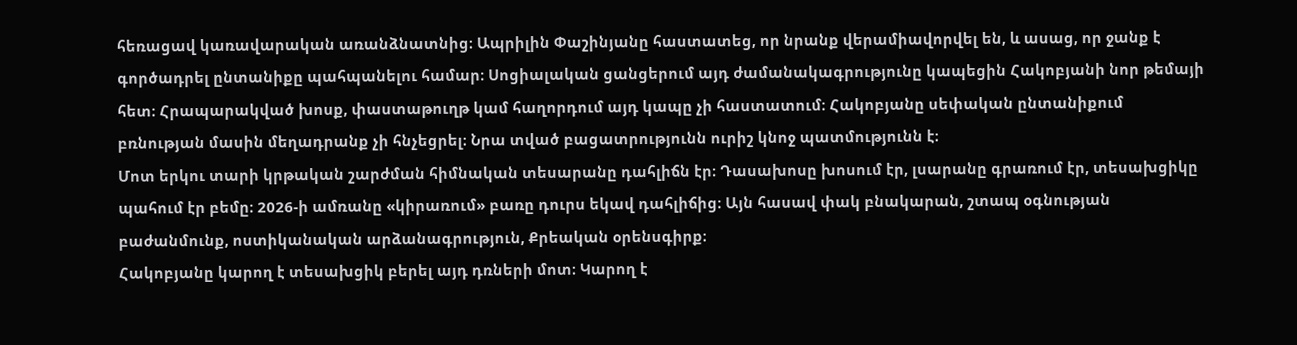հեռացավ կառավարական առանձնատնից։ Ապրիլին Փաշինյանը հաստատեց, որ նրանք վերամիավորվել են, և ասաց, որ ջանք է գործադրել ընտանիքը պահպանելու համար։ Սոցիալական ցանցերում այդ ժամանակագրությունը կապեցին Հակոբյանի նոր թեմայի հետ։ Հրապարակված խոսք, փաստաթուղթ կամ հաղորդում այդ կապը չի հաստատում։ Հակոբյանը սեփական ընտանիքում բռնության մասին մեղադրանք չի հնչեցրել։ Նրա տված բացատրությունն ուրիշ կնոջ պատմությունն է։
Մոտ երկու տարի կրթական շարժման հիմնական տեսարանը դահլիճն էր։ Դասախոսը խոսում էր, լսարանը գրառում էր, տեսախցիկը պահում էր բեմը։ 2026-ի ամռանը «կիրառում» բառը դուրս եկավ դահլիճից։ Այն հասավ փակ բնակարան, շտապ օգնության բաժանմունք, ոստիկանական արձանագրություն, Քրեական օրենսգիրք։
Հակոբյանը կարող է տեսախցիկ բերել այդ դռների մոտ։ Կարող է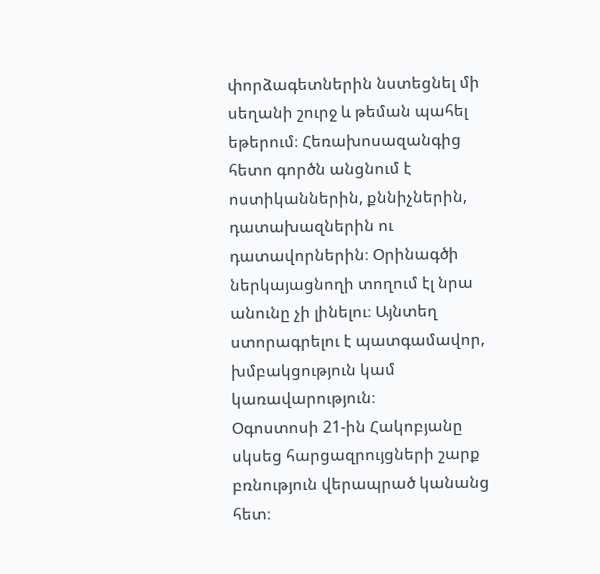փորձագետներին նստեցնել մի սեղանի շուրջ և թեման պահել եթերում։ Հեռախոսազանգից հետո գործն անցնում է ոստիկաններին, քննիչներին, դատախազներին ու դատավորներին։ Օրինագծի ներկայացնողի տողում էլ նրա անունը չի լինելու։ Այնտեղ ստորագրելու է պատգամավոր, խմբակցություն կամ կառավարություն։
Օգոստոսի 21-ին Հակոբյանը սկսեց հարցազրույցների շարք բռնություն վերապրած կանանց հետ։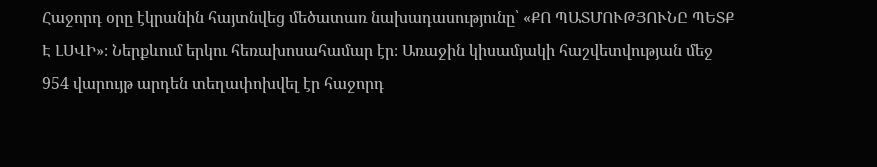Հաջորդ օրը էկրանին հայտնվեց մեծատառ նախադասությունը՝ «ՔՈ ՊԱՏՄՈՒԹՅՈՒՆԸ ՊԵՏՔ Է ԼՍՎԻ»։ Ներքևում երկու հեռախոսահամար էր։ Առաջին կիսամյակի հաշվետվության մեջ 954 վարույթ արդեն տեղափոխվել էր հաջորդ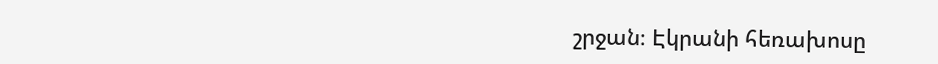շրջան։ Էկրանի հեռախոսը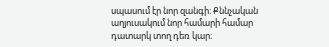սպասում էր նոր զանգի։ Քննչական աղյուսակում նոր համարի համար դատարկ տող դեռ կար։